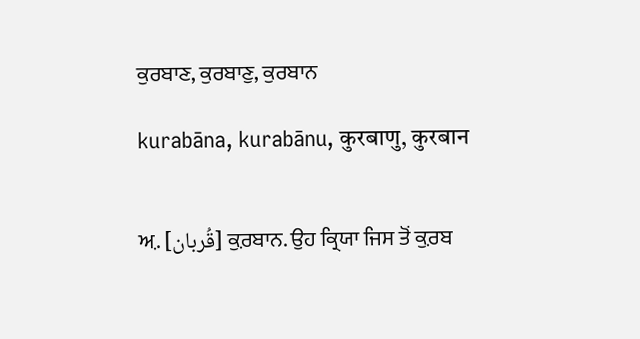ਕੁਰਬਾਣ, ਕੁਰਬਾਣੁ, ਕੁਰਬਾਨ

kurabāna, kurabānu, कुरबाणु, कुरबान


ਅ਼. [قُربان] ਕ਼ੁਰਬਾਨ. ਉਹ ਕ੍ਰਿਯਾ ਜਿਸ ਤੋਂ ਕ਼ੁਰਬ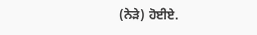(ਨੇੜੇ) ਹੋਈਏ.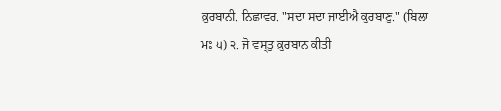ਕ਼ੁਰਬਾਨੀ. ਨਿਛਾਵਰ. "ਸਦਾ ਸਦਾ ਜਾਈਐ ਕੁਰਬਾਣੁ." (ਬਿਲਾ ਮਃ ੫) ੨. ਜੋ ਵਸ੍ਤੁ ਕ਼ੁਰਬਾਨ ਕੀਤੀ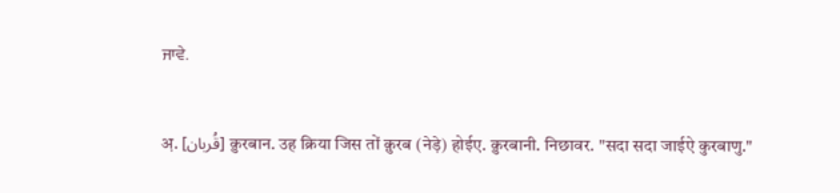ਜਾਵੇ.


अ़. [قُربان] क़ुरबान. उह क्रिया जिस तों क़ुरब (नेड़े) होईए. क़ुरबानी. निछावर. "सदा सदा जाईऐ कुरबाणु."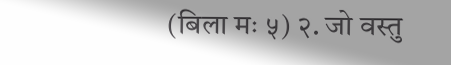(बिला मः ५) २. जो वस्तु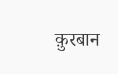क़ुरबान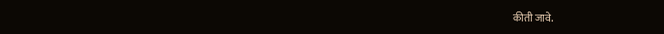कीती जावे.